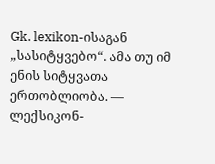Gk. lexikon-ისაგან „სასიტყვებო“. ამა თუ იმ ენის სიტყვათა ერთობლიობა. — ლექსიკონ-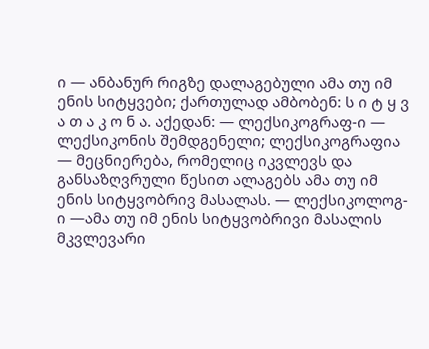ი — ანბანურ რიგზე დალაგებული ამა თუ იმ ენის სიტყვები; ქართულად ამბობენ: ს ი ტ ყ ვ ა თ ა კ ო ნ ა. აქედან: — ლექსიკოგრაფ-ი — ლექსიკონის შემდგენელი; ლექსიკოგრაფია — მეცნიერება, რომელიც იკვლევს და განსაზღვრული წესით ალაგებს ამა თუ იმ ენის სიტყვობრივ მასალას. — ლექსიკოლოგ-ი —ამა თუ იმ ენის სიტყვობრივი მასალის მკვლევარი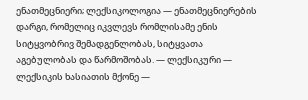ენათმეცნიერი; ლექსიკოლოგია — ენათმეცნიერების დარგი, რომელიც იკვლევს რომლისამე ენის სიტყვობრივ შემადგენლობას, სიტყვათა აგებულობას და წარმოშობას. — ლექსიკური — ლექსიკის ხასიათის მქონე —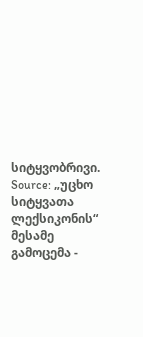სიტყვობრივი.
Source: „უცხო სიტყვათა ლექსიკონის“ მესამე გამოცემა -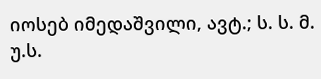იოსებ იმედაშვილი, ავტ.; ს. ს. მ. უ.ს.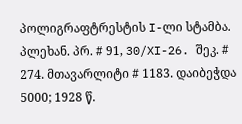პოლიგრაფტრესტის I-ლი სტამბა. პლეხან. პრ. # 91, 30/XI-26. შეკ. # 274. მთავარლიტი # 1183. დაიბეჭდა 5000; 1928 წ.